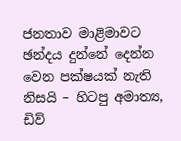ජනතාව මාළිමාවට ඡන්දය දුන්නේ දෙන්න වෙන පක්ෂයක් නැති නිසයි – හිටපු අමාත්‍ය, ඩිව්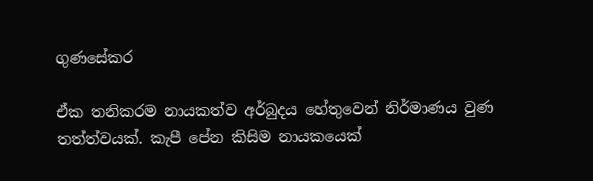ගුණසේකර

ඒක තනිකරම නායකත්ව අර්බුදය හේතුවෙන් නිර්මාණය වුණ තත්ත්වයක්. කැපී පේන කිසිම නායකයෙක්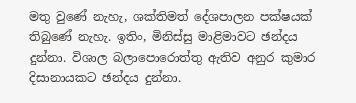මතු වුණේ නැහැ, ශක්තිමත් දේශපාලන පක්ෂයක් තිබුණේ නැහැ. ඉතිං, මිනිස්සු මාළිමාවට ඡන්දය දුන්නා. විශාල බලාපොරොත්තු ඇතිව අනුර කුමාර දිසානායකට ඡන්දය දුන්නා.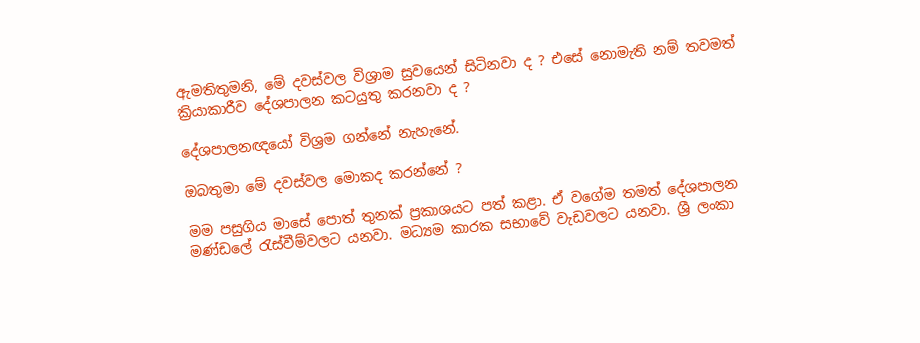ඇමතිතුමනි, මේ දවස්වල විශ්‍රාම සුවයෙන් සිටිනවා ද ? එසේ නොමැති නම් තවමත් ක්‍රියාකාරීව දේශපාලන කටයුතු කරනවා ද ?

දේශපාලනඥයෝ විශ්‍රම ගන්නේ නැහැනේ.

ඔබතුමා මේ දවස්වල මොකද කරන්නේ ?

මම පසුගිය මාසේ පොත් තුනක් ප්‍රකාශයට පත් කළා. ඒ වගේම තමත් දේශපාලන මණ්ඩලේ රැස්වීම්වලට යනවා. මධ්‍යම කාරක සභාවේ වැඩවලට යනවා. ශ්‍රී ලංකා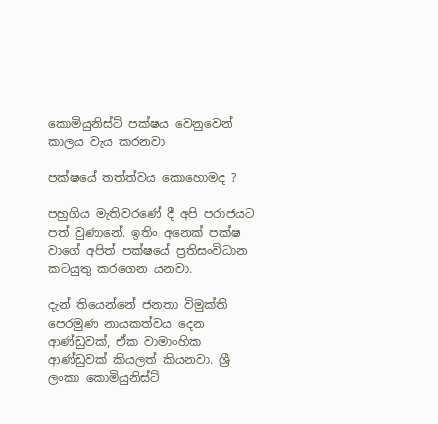කොමියුනිස්ට් පක්ෂය වෙනුවෙන් කාලය වැය කරනවා

පක්ෂයේ තත්ත්වය කොහොමද ?

පහුගිය මැතිවරණේ දී අපි පරාජයට පත් වුණානේ. ඉතිං අනෙක් පක්ෂ වාගේ අපිත් පක්ෂයේ ප්‍රතිසංවිධාන කටයුතු කරගෙන යනවා.

දැන් තියෙන්නේ ජනතා විමුක්ති පෙරමුණ නායකත්වය දෙන ආණ්ඩුවක්, ඒක වාමාංහික ආණ්ඩුවක් කියලත් කියනවා. ශ්‍රී ලංකා කොමියුනිස්ට්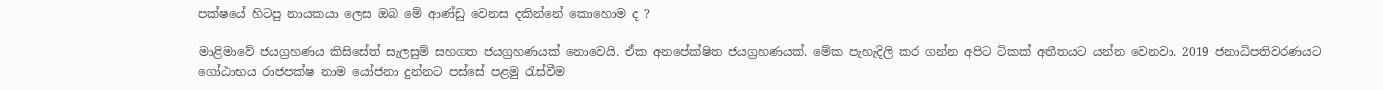පක්ෂයේ හිටපු නායකයා ලෙස ඔබ මේ ආණ්ඩු වෙනස දකින්නේ කොහොම ද ?

මාළිමාවේ ජයග්‍රහණය කිසිසේත් සැලසුම් සහගත ජයග්‍රහණයක් නොවෙයි. ඒක අනපේක්ෂිත ජයග්‍රහණයක්. මේක පැහැදිලි කර ගන්න අපිට ටිකක් අතීතයට යන්න වෙනවා. 2019 ජනාධිපතිවරණයට ගෝඨාභය රාජපක්ෂ නාම යෝජනා දුන්නට පස්සේ පළමු රැස්වීම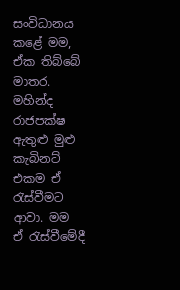සංවිධානය කළේ මම, ඒක තිබ්බේ මාතර. මහින්ද රාජපක්ෂ ඇතුළු මුළු කැබිනට් එකම ඒ රැස්වීමට ආවා. මම ඒ රැස්වීමේදී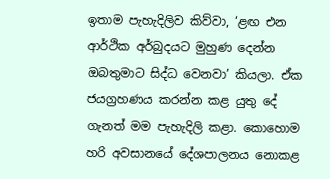ඉතාම පැහැදිලිව කිව්වා, ‘ළඟ එන ආර්ථික අර්බුදයට මුහුණ දෙන්න ඔබතුමාට සිද්ධ වෙනවා’ කියලා. ඒක ජයග්‍රහණය කරන්න කළ යුතු දේ ගැනත් මම පැහැදිලි කළා. කොහොම හරි අවසානයේ දේශපාලනය නොකළ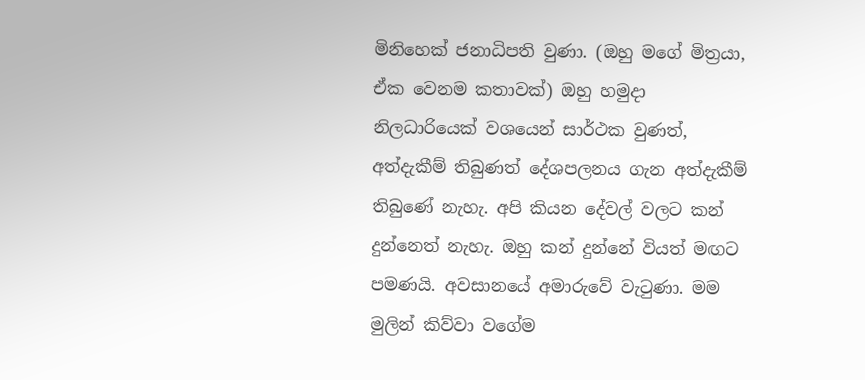මිනිහෙක් ජනාධිපති වුණා. (ඔහු මගේ මිත්‍රයා, ඒක වෙනම කතාවක්) ඔහු හමුදා නිලධාරියෙක් වශයෙන් සාර්ථක වුණත්, අත්දැකීම් තිබුණත් දේශපලනය ගැන අත්දැකීම් තිබුණේ නැහැ. අපි කියන දේවල් වලට කන් දුන්නෙත් නැහැ. ඔහු කන් දුන්නේ වියත් මඟට පමණයි. අවසානයේ අමාරුවේ වැටුණා. මම මුලින් කිව්වා වගේම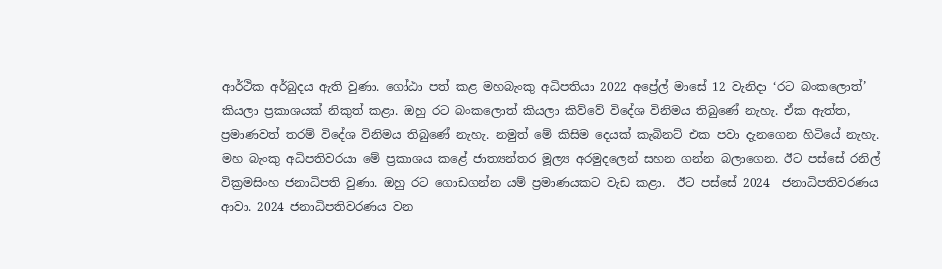ආර්ථික අර්බුදය ඇති වුණා. ගෝඨා පත් කළ මහබැංකු අධිපතියා 2022 අප්‍රේල් මාසේ 12 වැනිදා ‘රට බංකලොත්’ කියලා ප්‍රකාශයක් නිකුත් කළා. ඔහු රට බංකලොත් කියලා කිව්වේ විදේශ විනිමය තිබුණේ නැහැ. ඒක ඇත්ත, ප්‍රමාණවත් තරම් විදේශ විනිමය තිබුණේ නැහැ. නමුත් මේ කිසිම දෙයක් කැබිනට් එක පවා දැනගෙන හිටියේ නැහැ. මහ බැංකු අධිපතිවරයා මේ ප්‍රකාශය කළේ ජාත්‍යන්තර මූල්‍ය අරමුදලෙන් සහන ගන්න බලාගෙන. ඊට පස්සේ රනිල් වික්‍රමසිංහ ජනාධිපති වුණා. ඔහු රට ගොඩගන්න යම් ප්‍රමාණයකට වැඩ කළා.  ඊට පස්සේ 2024  ජනාධිපතිවරණය ආවා. 2024 ජනාධිපතිවරණය වන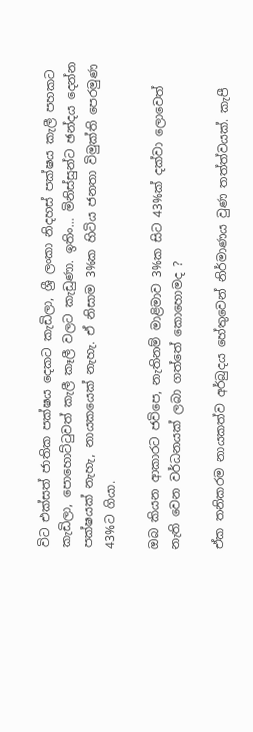විට එක්සත් ජාතික පක්ෂය දෙකට කැඩිලා, ශ්‍රී ලංකා නිදහස් පක්ෂය කැලී පහකට කැඩිලා, පොහොට්ටුවත් කැලී කෑලී වලට කැඩුණා. ඉතිං… මිනිස්සුන්ට ඡන්දය දෙන්න පක්ෂයක් නැහැ, නායකයෙක් නැහැ. ඒ නිසාම 3%ක හිටිය ජනතා විමුක්ති පෙරමුණ 43%ට ගියා.

ඔබ කියන ආකාරට ජවිපෙ, නැතිනම් මාළිමාව 3%ක සිට 43%ක් දක්වා ලොවෙත් නැති වෙන වර්ධනයක් ලබා ගත්තේ කොහොමද ?

ඒක තනිකරම නායකත්ව අර්බුදය හේතුවෙන් නිර්මාණය වුණ තත්ත්වයක්. කැපී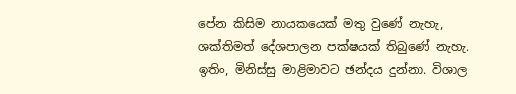පේන කිසිම නායකයෙක් මතු වුණේ නැහැ, ශක්තිමත් දේශපාලන පක්ෂයක් තිබුණේ නැහැ. ඉතිං, මිනිස්සු මාළිමාවට ඡන්දය දුන්නා. විශාල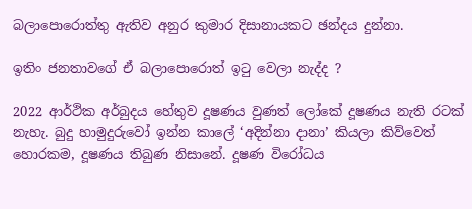බලාපොරොත්තු ඇතිව අනුර කුමාර දිසානායකට ඡන්දය දුන්නා.

ඉතිං ජනතාවගේ ඒ බලාපොරොත් ඉටු වෙලා නැද්ද ?

2022 ආර්ථික අර්බුදය හේතුව දූෂණය වුණත් ලෝකේ දූෂණය නැති රටක් නැහැ. බුදු හාමුදුරුවෝ ඉන්න කාලේ ‘අදින්නා දානා’ කියලා කිව්වෙත් හොරකම, දූෂණය තිබුණ නිසානේ. දූෂණ විරෝධය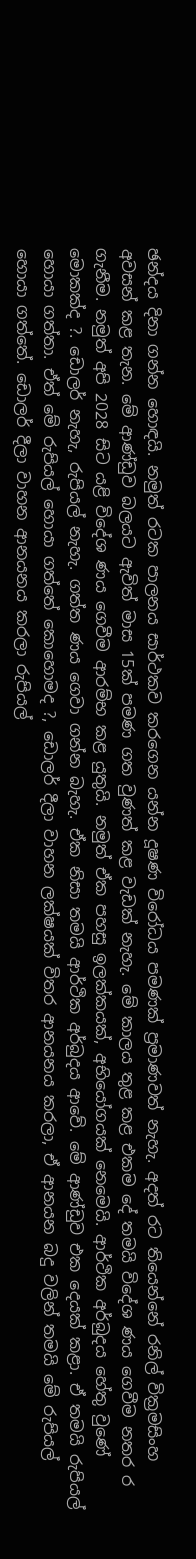ඡන්දය දිනා ගන්න හොඳයි. නමුත් රටක පාලනය සාර්ථකව කරගෙන යන්න දූෂණ විරෝධය පමණක් ප්‍රමාණවත් නැහැ. අදත් රට තියෙන්නේ රනිල් වික්‍රමසිංහ අවසන් කළ තැන. මේ ආණ්ඩුව බලයට ඇවිත් මාස 15ක් පමණ ගත වුණත් කළ වැඩක් නැහැ. මේ කාලය තුළ කළ එකම දේ තමයි විදේශ ණය ගෙවීම නතර ර ගැනීම. නමුත් අපි 2028 සිට යළි විදේශ ණය ගෙවීම ආරම්භ කළ යුතුයි. නමුත් ඒක පහසු ඉලක්කයක්, අභියෝගයක් නෙමෙයි. ආර්ථික අර්බුදය හේතු වුණේ මොකක්ද ?. ඩොලර් නැහැ, රුපියල් නැහැ. ගත්ත ණය ගෙවා ගන්න බැහැ. ඒක නිසා තමයි ආර්ථික අර්බුදය ආවේ. මේ ආණ්ඩුව එක දෙයක් කළා. ඒ තමයි රුපියල් හොයා ගත්තා. ඒත් මේ රුපියල් හොයා ගත්තේ කොහොමද ?, ඩොලර් දීලා වාහන ලක්ෂයක් විතර ආනයනය කරලා, ඒ ආනයන බදු වලින් තමයි මේ රුපියල් හොයා ගත්තේ. ඩොලර් දීලා වාහන ආනයනය කරලා රුපියල්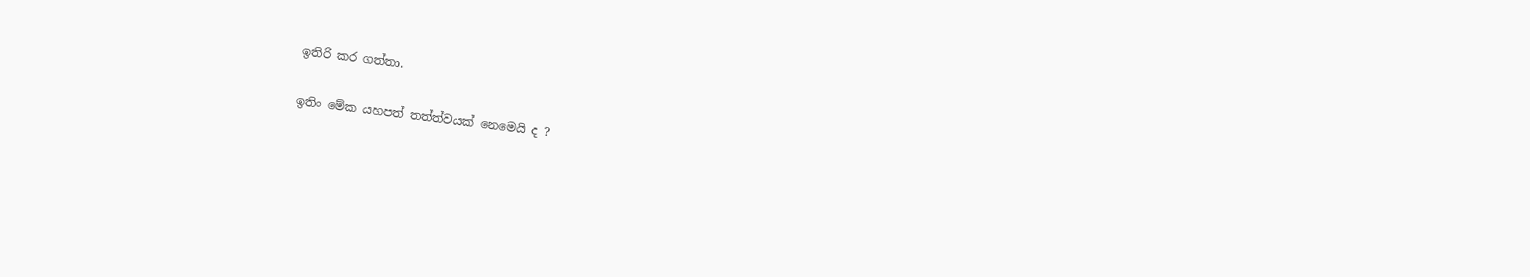ඉතිරි කර ගත්තා.

ඉතිං මේක යහපත් තත්ත්වයක් නෙමෙයි ද ?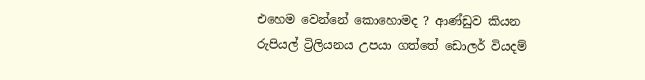එහෙම වෙන්නේ කොහොමද ? ආණ්ඩුව කියන රුපියල් ට්‍රිලියනය උපයා ගත්තේ ඩොලර් වියදම්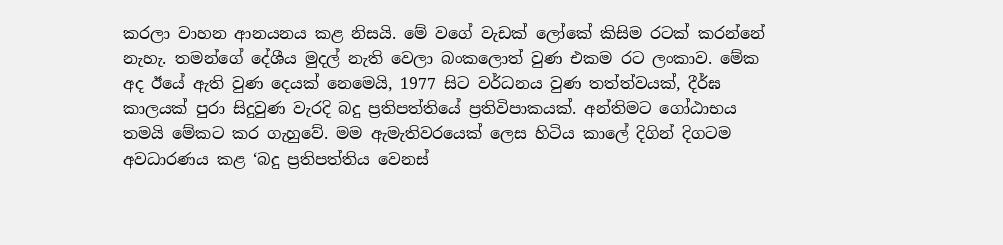කරලා වාහන ආනයනය කළ නිසයි. මේ වගේ වැඩක් ලෝකේ කිසිම රටක් කරන්නේ නැහැ. තමන්ගේ දේශීය මුදල් නැති වෙලා බංකලොත් වුණ එකම රට ලංකාව. මේක අද ඊයේ ඇති වුණ දෙයක් නෙමෙයි, 1977 සිට වර්ධනය වුණ තත්ත්වයක්, දීර්ඝ කාලයක් පුරා සිදුවුණ වැරදි බදු ප්‍රතිපත්තියේ ප්‍රතිවිපාකයක්. අන්තිමට ගෝඨාභය තමයි මේකට කර ගැහුවේ. මම ඇමැතිවරයෙක් ලෙස හිටිය කාලේ දිගින් දිගටම අවධාරණය කළ ‘බදු ප්‍රතිපත්තිය වෙනස්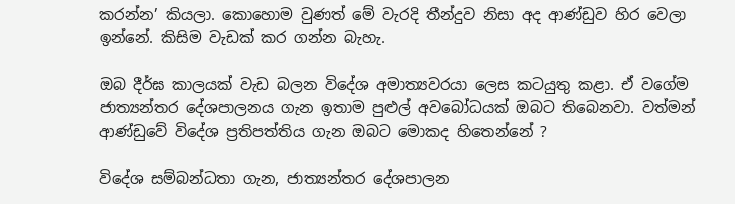කරන්න’ කියලා. කොහොම වුණත් මේ වැරදි තීන්දුව නිසා අද ආණ්ඩුව හිර වෙලා ඉන්නේ. කිසිම වැඩක් කර ගන්න බැහැ.

ඔබ දීර්ඝ කාලයක් වැඩ බලන විදේශ අමාත්‍යවරයා ලෙස කටයුතු කළා. ඒ වගේම ජාත්‍යන්තර දේශපාලනය ගැන ඉතාම පුළුල් අවබෝධයක් ඔබට තිබෙනවා. වත්මන් ආණ්ඩුවේ විදේශ ප්‍රතිපත්තිය ගැන ඔබට මොකද හිතෙන්නේ ?

විදේශ සම්බන්ධතා ගැන, ජාත්‍යන්තර දේශපාලන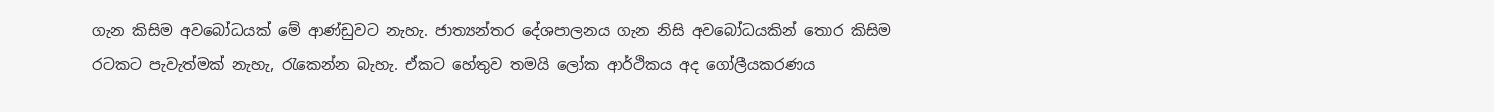ගැන කිසිම අවබෝධයක් මේ ආණ්ඩුවට නැහැ. ජාත්‍යන්තර දේශපාලනය ගැන නිසි අවබෝධයකින් තොර කිසිම රටකට පැවැත්මක් නැහැ, රැකෙන්න බැහැ. ඒකට හේතුව තමයි ලෝක ආර්ථිකය අද ගෝලීයකරණය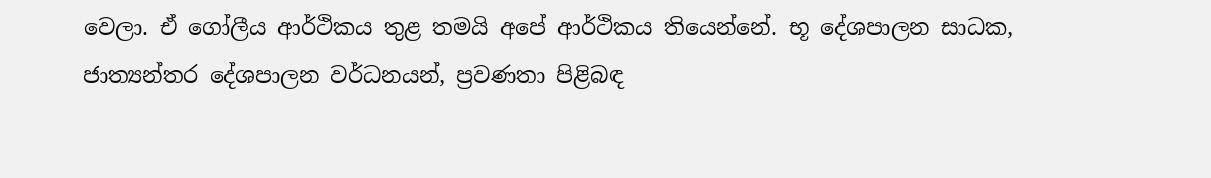වෙලා. ඒ ගෝලීය ආර්ථිකය තුළ තමයි අපේ ආර්ථිකය තියෙන්නේ. භූ දේශපාලන සාධක, ජාත්‍යන්තර දේශපාලන වර්ධනයන්, ප්‍රවණතා පිළිබඳ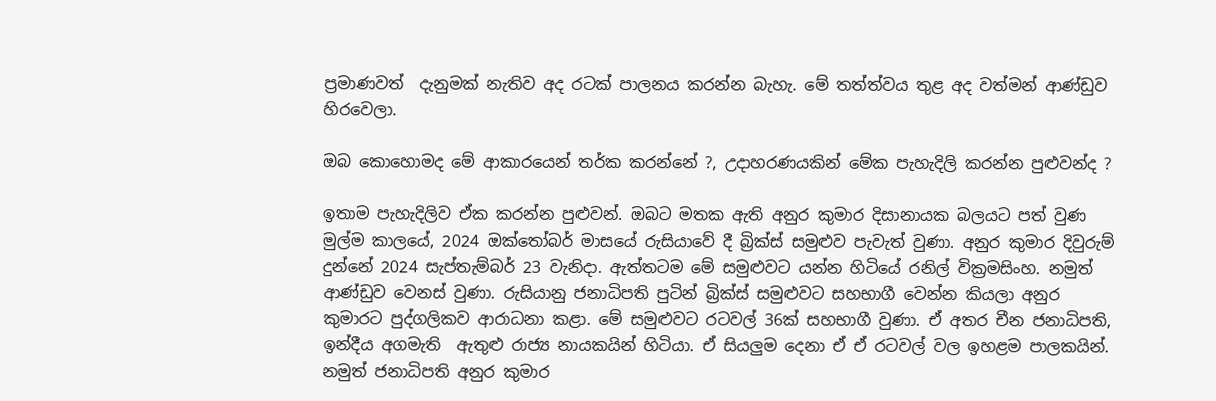ප්‍රමාණවත්  දැනුමක් නැතිව අද රටක් පාලනය කරන්න බැහැ. මේ තත්ත්වය තුළ අද වත්මන් ආණ්ඩුව හිරවෙලා.

ඔබ කොහොමද මේ ආකාරයෙන් තර්ක කරන්නේ ?, උදාහරණයකින් මේක පැහැදිලි කරන්න පුළුවන්ද ?

ඉතාම පැහැදිලිව ඒක කරන්න පුළුවන්. ඔබට මතක ඇති අනුර කුමාර දිසානායක බලයට පත් වුණ මුල්ම කාලයේ, 2024 ඔක්තෝබර් මාසයේ රුසියාවේ දී බ්‍රික්ස් සමුළුව පැවැත් වුණා. අනුර කුමාර දිවුරුම් දුන්නේ 2024 සැප්තැම්බර් 23 වැනිදා. ඇත්තටම මේ සමුළුවට යන්න හිටියේ රනිල් වික්‍රමසිංහ. නමුත් ආණ්ඩුව වෙනස් වුණා. රුසියානු ජනාධිපති පුටින් බ්‍රික්ස් සමුළුවට සහභාගී වෙන්න කියලා අනුර කුමාරට පුද්ගලිකව ආරාධනා කළා. මේ සමුළුවට රටවල් 36ක් සහභාගී වුණා. ඒ අතර චීන ජනාධිපති, ඉන්දීය අගමැති  ඇතුළු රාජ්‍ය නායකයින් හිටියා. ඒ සියලුම දෙනා ඒ ඒ රටවල් වල ඉහළම පාලකයින්. නමුත් ජනාධිපති අනුර කුමාර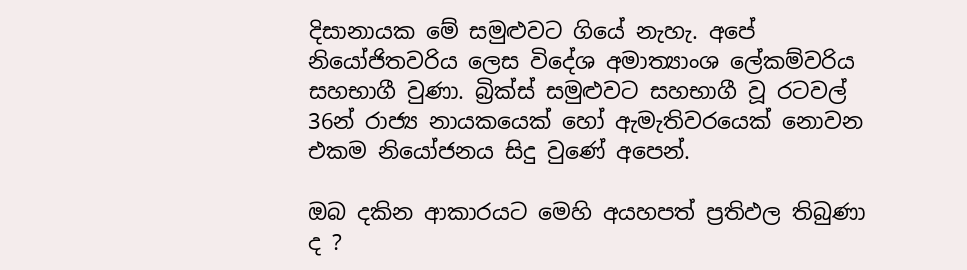දිසානායක මේ සමුළුවට ගියේ නැහැ. අපේ නියෝජිතවරිය ලෙස විදේශ අමාත්‍යාංශ ලේකම්වරිය සහභාගී වුණා. බ්‍රික්ස් සමුළුවට සහභාගී වූ රටවල් 36න් රාජ්‍ය නායකයෙක් හෝ ඇමැතිවරයෙක් නොවන එකම නියෝජනය සිදු වුණේ අපෙන්.

ඔබ දකින ආකාරයට මෙහි අයහපත් ප්‍රතිඵල තිබුණා ද ?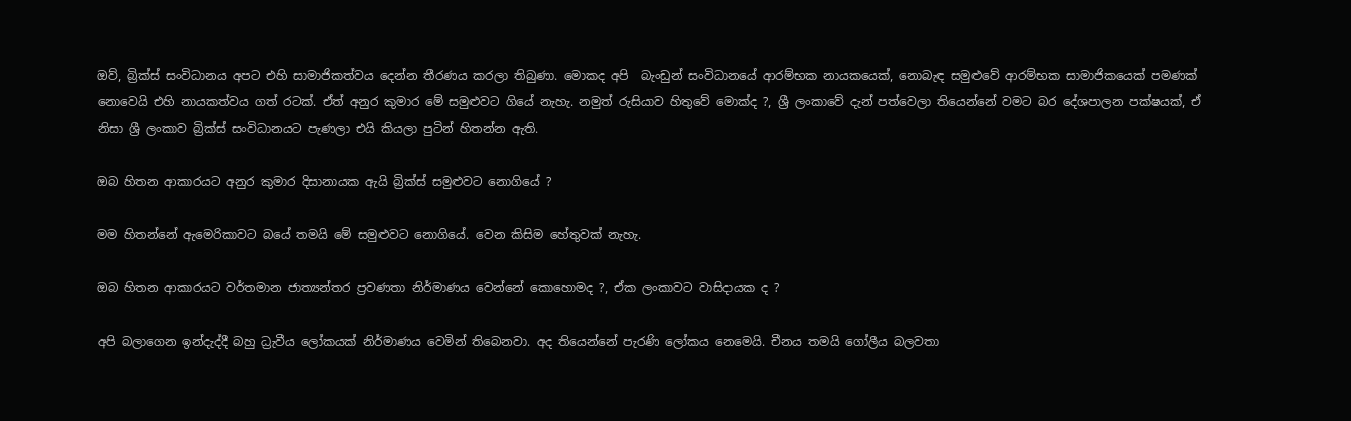ඔව්, බ්‍රික්ස් සංවිධානය අපට එහි සාමාජිකත්වය දෙන්න තීරණය කරලා තිබුණා. මොකද අපි  බැංඩුන් සංවිධානයේ ආරම්භක නායකයෙක්, නොබැඳ සමුළුවේ ආරම්භක සාමාජිකයෙක් පමණක් නොවෙයි එහි නායකත්වය ගත් රටක්. ඒත් අනුර කුමාර මේ සමුළුවට ගියේ නැහැ. නමුත් රුසියාව හිතුවේ මොක්ද ?, ශ්‍රී ලංකාවේ දැන් පත්වෙලා තියෙන්නේ වමට බර දේශපාලන පක්ෂයක්, ඒ නිසා ශ්‍රී ලංකාව බ්‍රික්ස් සංවිධානයට පැණලා එයි කියලා පුටින් හිතන්න ඇති.

ඔබ හිතන ආකාරයට අනුර කුමාර දිසානායක ඇයි බ්‍රික්ස් සමුළුවට නොගියේ ?

මම හිතන්නේ ඇමෙරිකාවට බයේ තමයි මේ සමුළුවට නොගියේ. වෙන කිසිම හේතුවක් නැහැ.

ඔබ හිතන ආකාරයට වර්තමාන ජාත්‍යන්තර ප්‍රවණතා නිර්මාණය වෙන්නේ කොහොමද ?, ඒක ලංකාවට වාසිදායක ද ?

අපි බලාගෙන ඉන්දැද්දී බහු ධ්‍රැවීය ලෝකයක් නිර්මාණය වෙමින් තිබෙනවා. අද තියෙන්නේ පැරණි ලෝකය නෙමෙයි. චීනය තමයි ගෝලීය බලවතා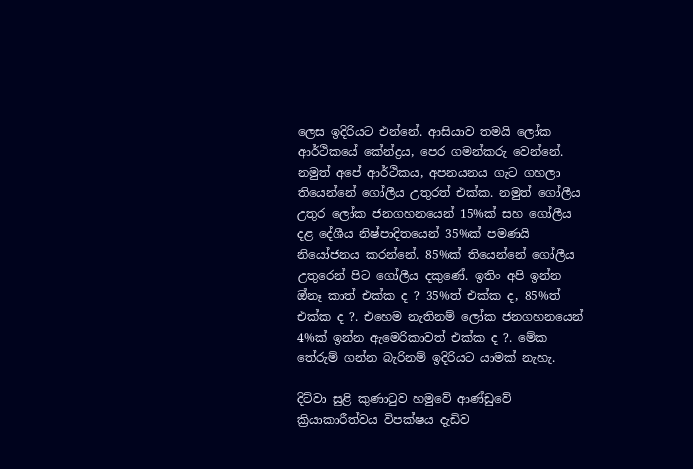ලෙස ඉදිරියට එන්නේ. ආසියාව තමයි ලෝක ආර්ථිකයේ කේන්ද්‍රය, පෙර ගමන්කරු වෙන්නේ. නමුත් අපේ ආර්ථිකය, අපනයනය ගැට ගහලා තියෙන්නේ ගෝලීය උතුරත් එක්ක. නමුත් ගෝලීය උතුර ලෝක ජනගහනයෙන් 15%ක් සහ ගෝලීය දළ දේශීය නිෂ්පාදිතයෙන් 35%ක් පමණයි නියෝජනය කරන්නේ. 85%ක් තියෙන්නේ ගෝලීය  උතුරෙන් පිට ගෝලීය දකුණේ. ඉතිං අපි ඉන්න ඔ්නෑ කාත් එක්ක ද ? 35%ත් එක්ක ද, 85%ත් එක්ක ද ?. එහෙම නැතිනම් ලෝක ජනගහනයෙන් 4%ක් ඉන්න ඇමෙරිකාවත් එක්ක ද ?. මේක තේරුම් ගන්න බැරිනම් ඉදිරියට යාමක් නැහැ.

දිට්වා සුළි කුණාටුව හමුවේ ආණ්ඩුවේ ක්‍රියාකාරීත්වය විපක්ෂය දැඩිව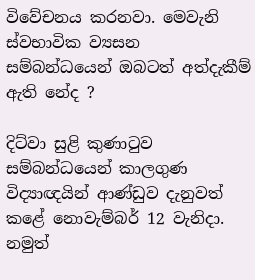විවේචනය කරනවා. මෙවැනි ස්වභාවික ව්‍යසන සම්බන්ධයෙන් ඔබටත් අත්දැකීම් ඇති නේද ?

දිට්වා සුළි කුණාටුව සම්බන්ධයෙන් කාලගුණ විද්‍යාඥයින් ආණ්ඩුව දැනුවත් කළේ නොවැම්බර් 12 වැනිදා. නමුත්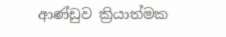ආණ්ඩුව ක්‍රියාත්මක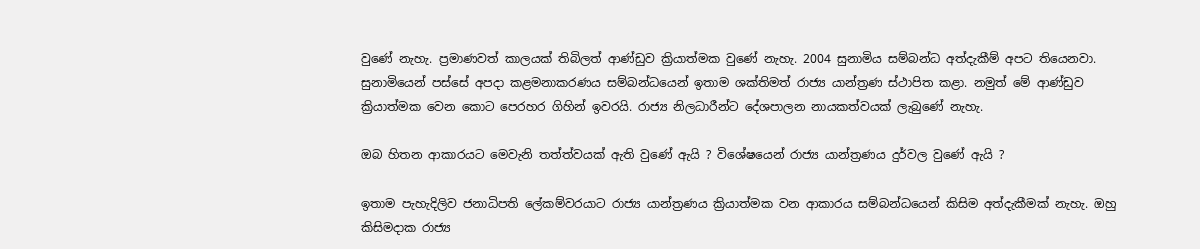වුණේ නැහැ. ප්‍රමාණවත් කාලයක් තිබිලත් ආණ්ඩුව ක්‍රියාත්මක වුණේ නැහැ. 2004 සුනාමිය සම්බන්ධ අත්දැකීම් අපට තියෙනවා. සුනාමියෙන් පස්සේ අපදා කළමනාකරණය සම්බන්ධයෙන් ඉතාම ශක්තිමත් රාජ්‍ය යාන්ත්‍රණ ස්ථාපිත කළා. නමුත් මේ ආණ්ඩුව ක්‍රියාත්මක වෙන කොට පෙරහර ගිහින් ඉවරයි. රාජ්‍ය නිලධාරීන්ට දේශපාලන නායකත්වයක් ලැබුණේ නැහැ.

ඔබ හිතන ආකාරයට මෙවැනි තත්ත්වයක් ඇති වුණේ ඇයි ? විශේෂයෙන් රාජ්‍ය යාන්ත්‍රණය දුර්වල වුණේ ඇයි ?

ඉතාම පැහැදිලිව ජනාධිපති ලේකම්වරයාට රාජ්‍ය යාන්ත්‍රණය ක්‍රියාත්මක වන ආකාරය සම්බන්ධයෙන් කිසිම අත්දැකීමක් නැහැ. ඔහු කිසිමදාක රාජ්‍ය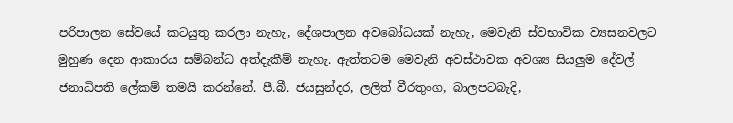පරිපාලන සේවයේ කටයුතු කරලා නැහැ, දේශපාලන අවබෝධයක් නැහැ, මෙවැනි ස්වභාවික ව්‍යසනවලට මුහුණ දෙන ආකාරය සම්බන්ධ අත්දැකීම් නැහැ. ඇත්තටම මෙවැනි අවස්ථාවක අවශ්‍ය සියලුම දේවල් ජනාධිපති ලේකම් තමයි කරන්නේ. පී.බී. ජයසුන්දර, ලලිත් වීරතුංග, බාලපටබැදි,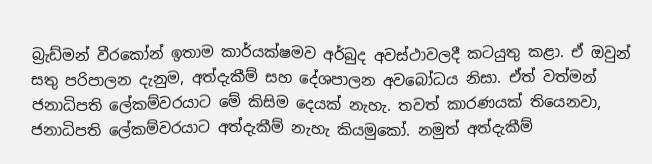බ්‍රැඩ්මන් වීරකෝන් ඉතාම කාර්යක්ෂමව අර්බුද අවස්ථාවලදී කටයුතු කළා. ඒ ඔවුන් සතු පරිපාලන දැනුම, අත්දැකීම් සහ දේශපාලන අවබෝධය නිසා. ඒත් වත්මන් ජනාධිපති ලේකම්වරයාට මේ කිසිම දෙයක් නැහැ. තවත් කාරණයක් තියෙනවා, ජනාධිපති ලේකම්වරයාට අත්දැකීම් නැහැ කියමුකෝ. නමුත් අත්දැකීම්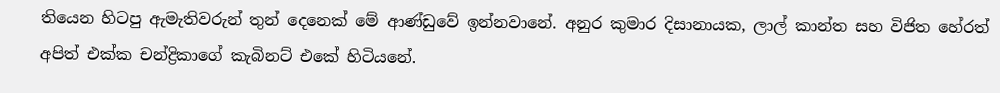තියෙන හිටපු ඇමැතිවරුන් තුන් දෙනෙක් මේ ආණ්ඩුවේ ඉන්නවානේ. අනුර කුමාර දිසානායක, ලාල් කාන්ත සහ විජිත හේරත් අපිත් එක්ක චන්ද්‍රිකාගේ කැබිනට් එකේ හිටියනේ.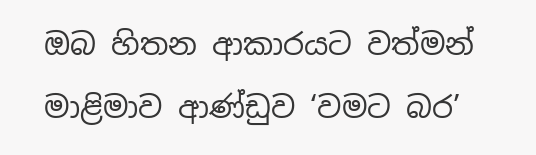ඔබ හිතන ආකාරයට වත්මන් මාළිමාව ආණ්ඩුව ‘වමට බර’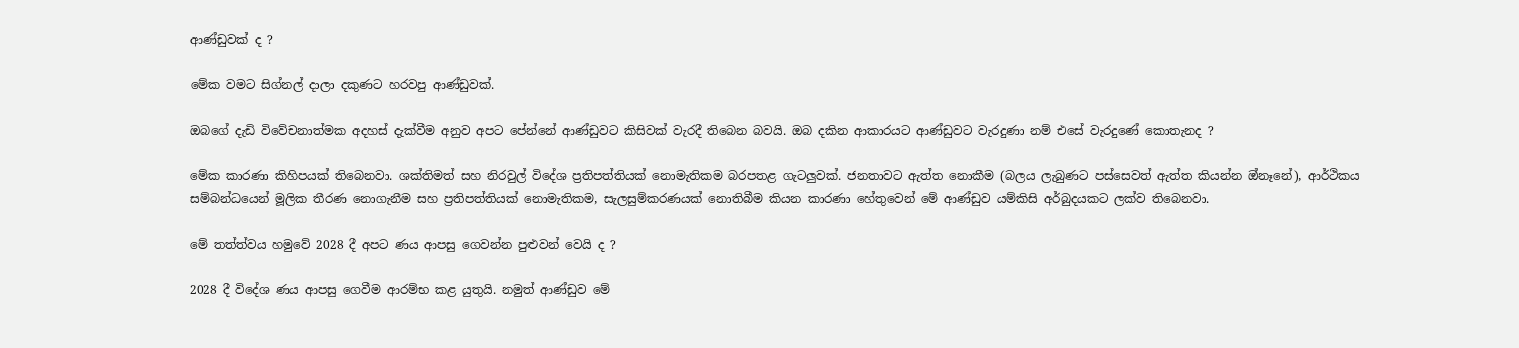ආණ්ඩුවක් ද ?

මේක වමට සිග්නල් දාලා දකුණට හරවපු ආණ්ඩුවක්.

ඔබගේ දැඩි විවේචනාත්මක අදහස් දැක්වීම අනුව අපට පේන්නේ ආණ්ඩුවට කිසිවක් වැරදී තිබෙන බවයි. ඔබ දකින ආකාරයට ආණ්ඩුවට වැරදුණා නම් එසේ වැරදුණේ කොතැනද ?

මේක කාරණා කිහිපයක් තිබෙනවා. ශක්තිමත් සහ නිරවුල් විදේශ ප්‍රතිපත්තියක් නොමැතිකම බරපතළ ගැටලුවක්. ජනතාවට ඇත්ත නොකීම (බලය ලැබුණට පස්සෙවත් ඇත්ත කියන්න ඔ්නෑනේ), ආර්ථිකය සම්බන්ධයෙන් මූලික තීරණ නොගැනීම සහ ප්‍රතිපත්තියක් නොමැතිකම, සැලසුම්කරණයක් නොතිබීම කියන කාරණා හේතුවෙන් මේ ආණ්ඩුව යම්කිසි අර්බුදයකට ලක්ව තිබෙනවා.

මේ තත්ත්වය හමුවේ 2028 දී අපට ණය ආපසු ගෙවන්න පුළුවන් වෙයි ද ?

2028 දී විදේශ ණය ආපසු ගෙවීම ආරම්භ කළ යුතුයි. නමුත් ආණ්ඩුව මේ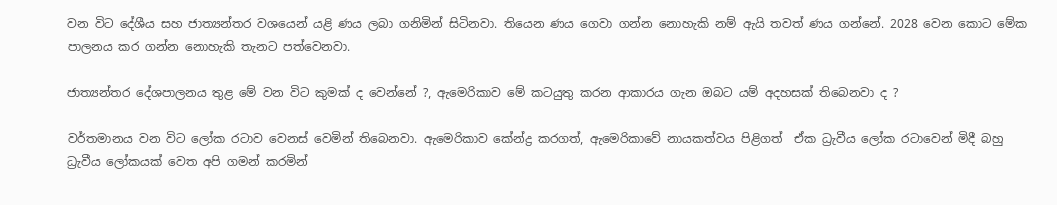වන විට දේශීය සහ ජාත්‍යන්තර වශයෙන් යළි ණය ලබා ගනිමින් සිටිනවා. තියෙන ණය ගෙවා ගන්න නොහැකි නම් ඇයි තවත් ණය ගන්නේ. 2028 වෙන කොට මේක පාලනය කර ගන්න නොහැකි තැනට පත්වෙනවා.

ජාත්‍යන්තර දේශපාලනය තුළ මේ වන විට කුමක් ද වෙන්නේ ?, ඇමෙරිකාව මේ කටයුතු කරන ආකාරය ගැන ඔබට යම් අදහසක් තිබෙනවා ද ?

වර්තමානය වන විට ලෝක රටාව වෙනස් වෙමින් තිබෙනවා. ඇමෙරිකාව කේන්ද්‍ර කරගත්, ඇමෙරිකාවේ නායකත්වය පිළිගත්  ඒක ධ්‍රැවීය ලෝක රටාවෙන් මිදී බහු ධ්‍රැවීය ලෝකයක් වෙත අපි ගමන් කරමින්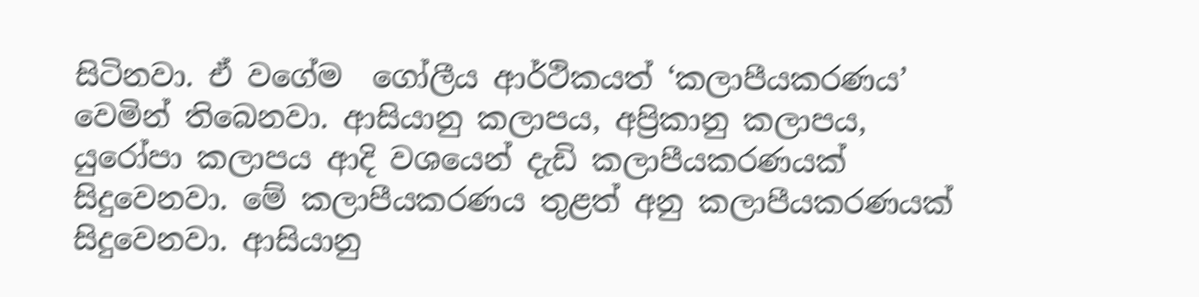සිටිනවා. ඒ වගේම  ගෝලීය ආර්ථිකයත් ‘කලාපීයකරණය’ වෙමින් තිබෙනවා. ආසියානු කලාපය, අප්‍රිකානු කලාපය, යුරෝපා කලාපය ආදි වශයෙන් දැඩි කලාපීයකරණයක් සිදුවෙනවා. මේ කලාපීයකරණය තුළත් අනු කලාපීයකරණයක් සිදුවෙනවා. ආසියානු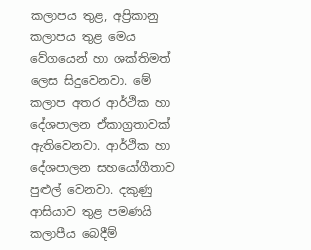කලාපය තුළ, අප්‍රිකානු කලාපය තුළ මෙය වේගයෙන් හා ශක්තිමත් ලෙස සිදුවෙනවා. මේ කලාප අතර ආර්ථික හා දේශපාලන ඒකාග්‍රතාවක් ඇතිවෙනවා. ආර්ථික හා දේශපාලන සහයෝගීතාව පුළුල් වෙනවා. දකුණු ආසියාව තුළ පමණයි කලාපීය බෙදීම්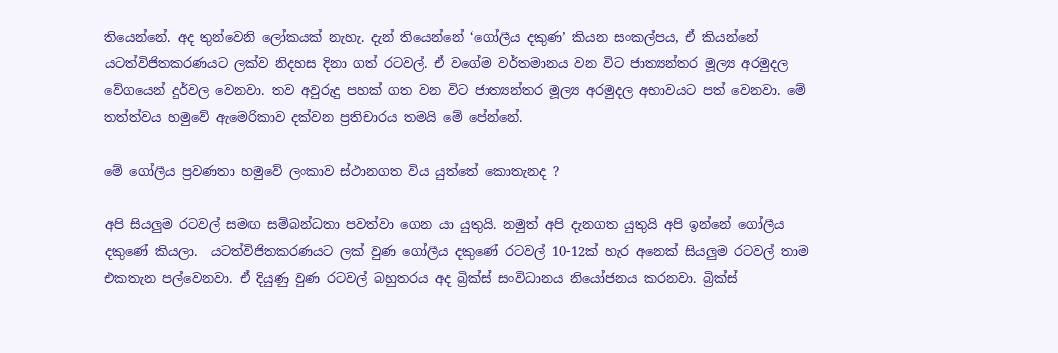තියෙන්නේ. අද තුන්වෙනි ලෝකයක් නැහැ. දැන් තියෙන්නේ ‘ගෝලීය දකුණ’ කියන සංකල්පය, ඒ කියන්නේ යටත්විජිතකරණයට ලක්ව නිදහස දිනා ගත් රටවල්. ඒ වගේම වර්තමානය වන විට ජාත්‍යන්තර මූල්‍ය අරමුදල වේගයෙන් දුර්වල වෙනවා. තව අවුරුදු පහක් ගත වන විට ජාත්‍යන්තර මූල්‍ය අරමුදල අභාවයට පත් වෙනවා. මේ තත්ත්වය හමුවේ ඇමෙරිකාව දක්වන ප්‍රතිචාරය තමයි මේ පේන්නේ.

මේ ගෝලීය ප්‍රවණතා හමුවේ ලංකාව ස්ථානගත විය යුත්තේ කොතැනද ?

අපි සියලුම රටවල් සමඟ සම්බන්ධතා පවත්වා ගෙන යා යුතුයි. නමුත් අපි දැනගත යුතුයි අපි ඉන්නේ ගෝලීය දකුණේ කියලා.  යටත්විජිතකරණයට ලක් වුණ ගෝලීය දකුණේ රටවල් 10-12ක් හැර අනෙක් සියලුම රටවල් තාම එකතැන පල්වෙනවා. ඒ දියුණු වුණ රටවල් බහුතරය අද බ්‍රික්ස් සංවිධානය නියෝජනය කරනවා. බ්‍රික්ස්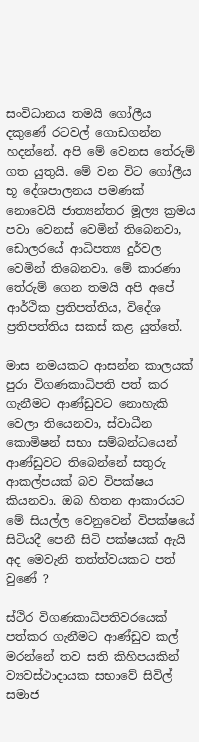සංවිධානය තමයි ගෝලීය දකුණේ රටවල් ගොඩගන්න හදන්නේ. අපි මේ වෙනස තේරුම් ගත යුතුයි. මේ වන විට ගෝලීය භූ දේශපාලනය පමණක් නොවෙයි ජාත්‍යන්තර මූල්‍ය ක්‍රමය පවා වෙනස් වෙමින් තිබෙනවා, ඩොලරයේ ආධිපත්‍ය දුර්වල වෙමින් තිබෙනවා. මේ කාරණා තේරුම් ගෙන තමයි අපි අපේ ආර්ථික ප්‍රතිපත්තිය, විදේශ ප්‍රතිපත්තිය සකස් කළ යුත්තේ.

මාස නමයකට ආසන්න කාලයක් පුරා විගණකාධිපති පත් කර ගැනීමට ආණ්ඩුවට නොහැකි වෙලා තියෙනවා, ස්වාධීන කොමිෂන් සභා සම්බන්ධයෙන් ආණ්ඩුවට තිබෙන්නේ සතුරු ආකල්පයක් බව විපක්ෂය කියනවා. ඔබ හිතන ආකාරයට මේ සියල්ල වෙනුවෙන් විපක්ෂයේ සිටියදී පෙනී සිටි පක්ෂයක් ඇයි අද මෙවැනි තත්ත්වයකට පත් වුණේ ?

ස්ථිර විගණකාධිපතිවරයෙක් පත්කර ගැනීමට ආණ්ඩුව කල් මරන්නේ තව සති කිහිපයකින් ව්‍යවස්ථාදායක සභාවේ සිවිල් සමාජ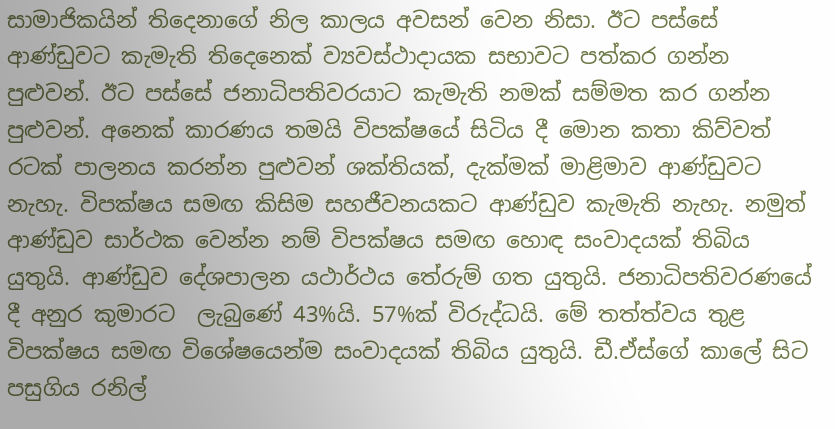සාමාජිකයින් තිදෙනාගේ නිල කාලය අවසන් වෙන නිසා. ඊට පස්සේ ආණ්ඩුවට කැමැති තිදෙනෙක් ව්‍යවස්ථාදායක සභාවට පත්කර ගන්න පුළුවන්. ඊට පස්සේ ජනාධිපතිවරයාට කැමැති නමක් සම්මත කර ගන්න පුළුවන්. අනෙක් කාරණය තමයි විපක්ෂයේ සිටිය දී මොන කතා කිව්වත් රටක් පාලනය කරන්න පුළුවන් ශක්තියක්, දැක්මක් මාළිමාව ආණ්ඩුවට නැහැ. විපක්ෂය සමඟ කිසිම සහජීවනයකට ආණ්ඩුව කැමැති නැහැ. නමුත් ආණ්ඩුව සාර්ථක වෙන්න නම් විපක්ෂය සමඟ හොඳ සංවාදයක් තිබිය යුතුයි. ආණ්ඩුව දේශපාලන යථාර්ථය තේරුම් ගත යුතුයි. ජනාධිපතිවරණයේ දී අනුර කුමාරට  ලැබුණේ 43%යි. 57%ක් විරුද්ධයි. මේ තත්ත්වය තුළ විපක්ෂය සමඟ විශේෂයෙන්ම සංවාදයක් තිබිය යුතුයි. ඩී.ඒස්ගේ කාලේ සිට පසුගිය රනිල්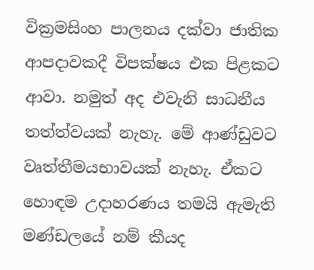වික්‍රමසිංහ පාලනය දක්වා ජාතික ආපදාවකදී විපක්ෂය එක පිළකට ආවා. නමුත් අද එවැනි සාධනීය තත්ත්වයක් නැහැ. මේ ආණ්ඩුවට වෘත්තීමයභාවයක් නැහැ. ඒකට හොඳම උදාහරණය තමයි ඇමැති මණ්ඩලයේ නම් කීයද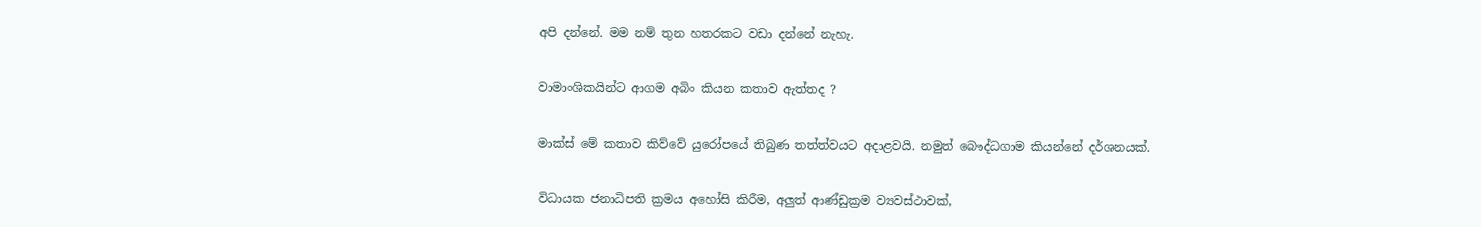අපි දන්නේ. මම නම් තුන හතරකට වඩා දන්නේ නැහැ.

වාමාංශිකයින්ට ආගම අබිං කියන කතාව ඇත්තද ?

මාක්ස් මේ කතාව කිව්වේ යුරෝපයේ තිබුණ තත්ත්වයට අදාළවයි. නමුත් බෞද්ධගාම කියන්නේ දර්ශනයක්.

විධායක ජනාධිපති ක්‍රමය අහෝසි කිරීම, අලුත් ආණ්ඩුක්‍රම ව්‍යවස්ථාවක්,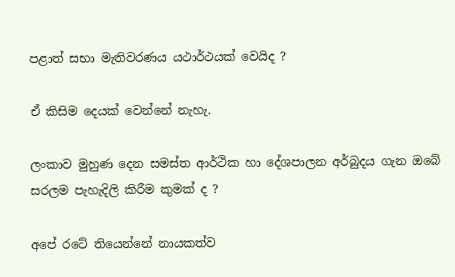පළාත් සභා මැතිවරණය යථාර්ථයක් වෙයිද ?

ඒ කිසිම දෙයක් වෙන්නේ නැහැ.

ලංකාව මුහුණ දෙන සමස්ත ආර්ථික හා දේශපාලන අර්බුදය ගැන ඔබේ සරලම පැහැදිලි කිරීම කුමක් ද ?

අපේ රටේ තියෙන්නේ නායකත්ව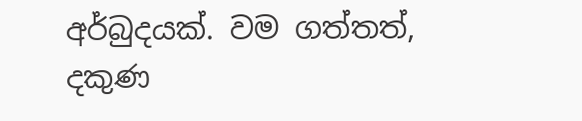අර්බුදයක්. වම ගත්තත්, දකුණ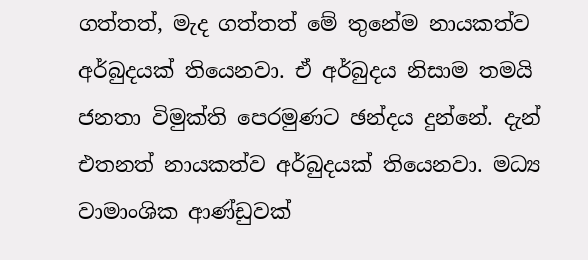ගත්තත්, මැද ගත්තත් මේ තුනේම නායකත්ව අර්බුදයක් තියෙනවා. ඒ අර්බුදය නිසාම තමයි ජනතා විමුක්ති පෙරමුණට ඡන්දය දුන්නේ. දැන් එතනත් නායකත්ව අර්බුදයක් තියෙනවා. මධ්‍ය වාමාංශික ආණ්ඩුවක්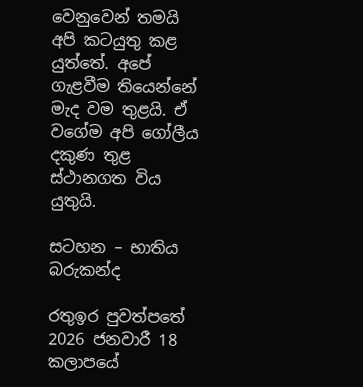වෙනුවෙන් තමයි අපි කටයුතු කළ යුත්‌තේ. අ‌පේ ගැළවීම තියෙන්නේ මැද වම තුළයි. ඒ වගේම අපි ගෝලීය දකුණ තුළ ස්ථානගත විය යුතුයි.

සටහන – භාතිය බරුකන්ද

රතුඉර පුවත්පතේ 2026 ජනවාරී 18 කලාපයේ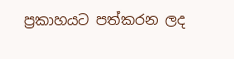ප්‍රකාහයට පත්කරන ලද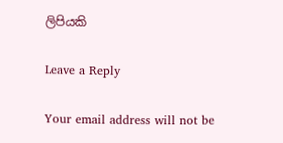ලිපියකි

Leave a Reply

Your email address will not be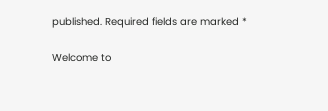published. Required fields are marked *

Welcome to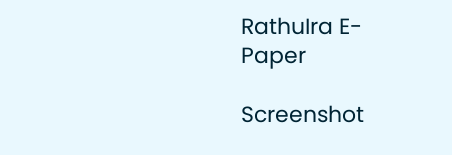RathuIra E-Paper

Screenshot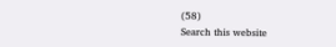(58)
Search this website